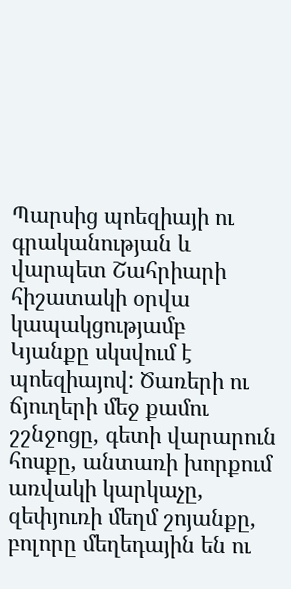Պարսից պոեզիայի ու գրականության և վարպետ Շահրիարի հիշատակի օրվա կապակցությամբ
Կյանքը սկսվում է պոեզիայով: Ծառերի ու ճյուղերի մեջ քամու շշնջոցը, գետի վարարուն հոսքը, անտառի խորքում առվակի կարկաչը, զեփյուռի մեղմ շոյանքը, բոլորը մեղեդային են ու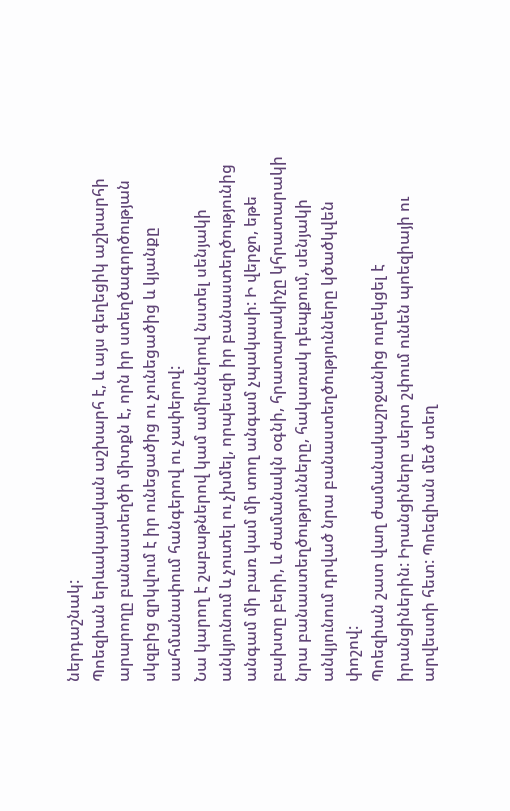ներդաշնակ:
Պոեզիան երևակայական աշխարհ է, և այս գեղեցիկ աշխարհի արարողը բանաստեղծի միտքն է, որն իր ստեղծագործության սկզբից զրկվում է իր ունեցածից ու չունեցածից և կյանքը սահմանափում հանգերով ու չափերով:
Նա կարող է շաբաթներով կամ ամիսներով նստել սենյակի անկյունում և չուտել ու չխմել, որպեսզի իր բանաստեղծությունից անգամ մի բառ կամ մի տող անգամ չպակասի: Ի վերջո, եթե բախտը բերի, և ժամանակն օգնի, հրատարակիչը կհրատարակի նրա բանաստեղծությունները, հակառակ դեպքում, սենյակի անկյունում դրված նրա բանաստեղծությունները կծածկվեն փոշով:
Պոեզիան շատ վաղ ժամանակաշրջանից ուղեկցել է իրանցիներին: Իրանցիները սերտ շփում ունեն պոեզիայի ու արվեստի հետ: Պոեզիան մեծ տեղ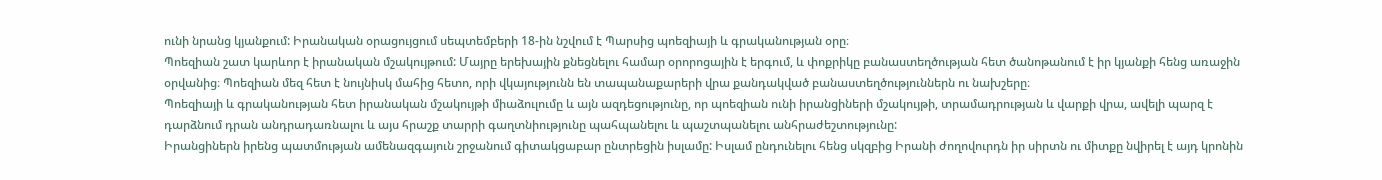ունի նրանց կյանքում: Իրանական օրացույցում սեպտեմբերի 18-ին նշվում է Պարսից պոեզիայի և գրականության օրը։
Պոեզիան շատ կարևոր է իրանական մշակույթում: Մայրը երեխային քնեցնելու համար օրորոցային է երգում, և փոքրիկը բանաստեղծության հետ ծանոթանում է իր կյանքի հենց առաջին օրվանից։ Պոեզիան մեզ հետ է նույնիսկ մահից հետո, որի վկայությունն են տապանաքարերի վրա քանդակված բանաստեղծություններն ու նախշերը։
Պոեզիայի և գրականության հետ իրանական մշակույթի միաձուլումը և այն ազդեցությունը, որ պոեզիան ունի իրանցիների մշակույթի, տրամադրության և վարքի վրա, ավելի պարզ է դարձնում դրան անդրադառնալու և այս հրաշք տարրի գաղտնիությունը պահպանելու և պաշտպանելու անհրաժեշտությունը:
Իրանցիներն իրենց պատմության ամենազգայուն շրջանում գիտակցաբար ընտրեցին իսլամը: Իսլամ ընդունելու հենց սկզբից Իրանի ժողովուրդն իր սիրտն ու միտքը նվիրել է այդ կրոնին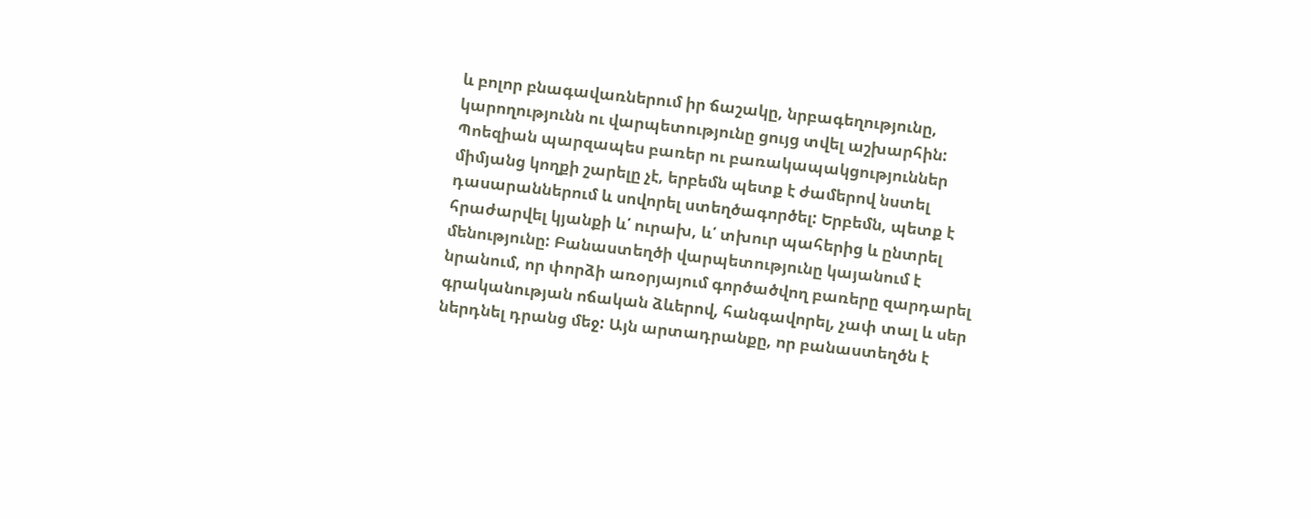և բոլոր բնագավառներում իր ճաշակը, նրբագեղությունը, կարողությունն ու վարպետությունը ցույց տվել աշխարհին:
Պոեզիան պարզապես բառեր ու բառակապակցություններ միմյանց կողքի շարելը չէ, երբեմն պետք է ժամերով նստել դասարաններում և սովորել ստեղծագործել: Երբեմն, պետք է հրաժարվել կյանքի և՛ ուրախ, և՛ տխուր պահերից և ընտրել մենությունը: Բանաստեղծի վարպետությունը կայանում է նրանում, որ փորձի առօրյայում գործածվող բառերը զարդարել գրականության ոճական ձևերով, հանգավորել, չափ տալ և սեր ներդնել դրանց մեջ: Այն արտադրանքը, որ բանաստեղծն է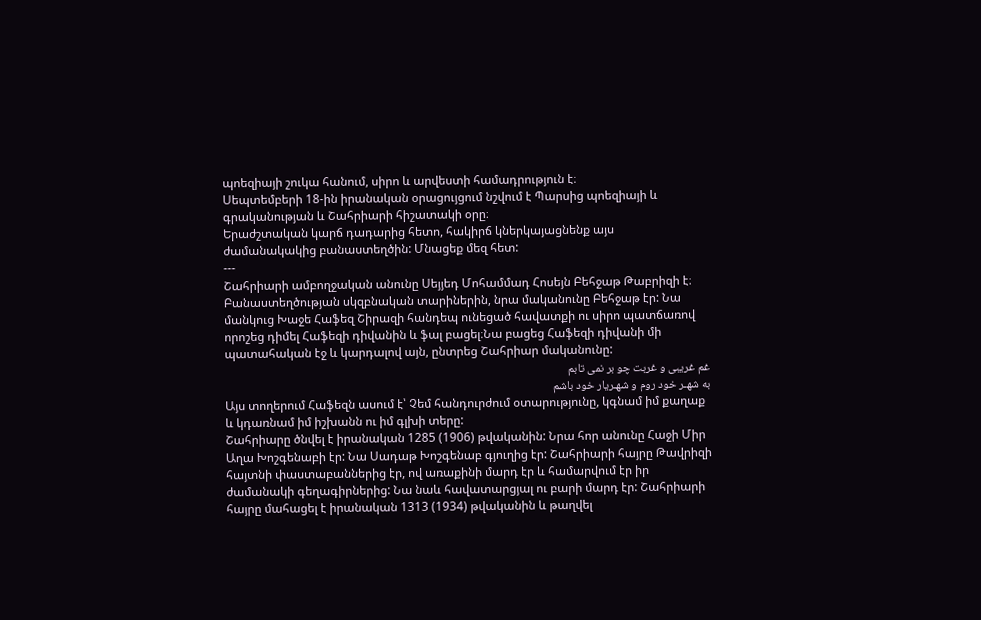պոեզիայի շուկա հանում, սիրո և արվեստի համադրություն է։
Սեպտեմբերի 18-ին իրանական օրացույցում նշվում է Պարսից պոեզիայի և գրականության և Շահրիարի հիշատակի օրը։
Երաժշտական կարճ դադարից հետո, հակիրճ կներկայացնենք այս ժամանակակից բանաստեղծին: Մնացեք մեզ հետ:
---
Շահրիարի ամբողջական անունը Սեյյեդ Մոհամմադ Հոսեյն Բեհջաթ Թաբրիզի է։ Բանաստեղծության սկզբնական տարիներին, նրա մականունը Բեհջաթ էր: Նա մանկուց Խաջե Հաֆեզ Շիրազի հանդեպ ունեցած հավատքի ու սիրո պատճառով որոշեց դիմել Հաֆեզի դիվանին և ֆալ բացել։Նա բացեց Հաֆեզի դիվանի մի պատահական էջ և կարդալով այն, ընտրեց Շահրիար մականունը:
غم غریبی و غربت چو بر نمی تابم
به شهـر خود روم و شهـریار خود باشم
Այս տողերում Հաֆեզն ասում է՝ Չեմ հանդուրժում օտարությունը, կգնամ իմ քաղաք և կդառնամ իմ իշխանն ու իմ գլխի տերը:
Շահրիարը ծնվել է իրանական 1285 (1906) թվականին: Նրա հոր անունը Հաջի Միր Աղա Խոշգենաբի էր: Նա Սադաթ Խոշգենաբ գյուղից էր: Շահրիարի հայրը Թավրիզի հայտնի փաստաբաններից էր, ով առաքինի մարդ էր և համարվում էր իր ժամանակի գեղագիրներից: Նա նաև հավատարցյալ ու բարի մարդ էր: Շահրիարի հայրը մահացել է իրանական 1313 (1934) թվականին և թաղվել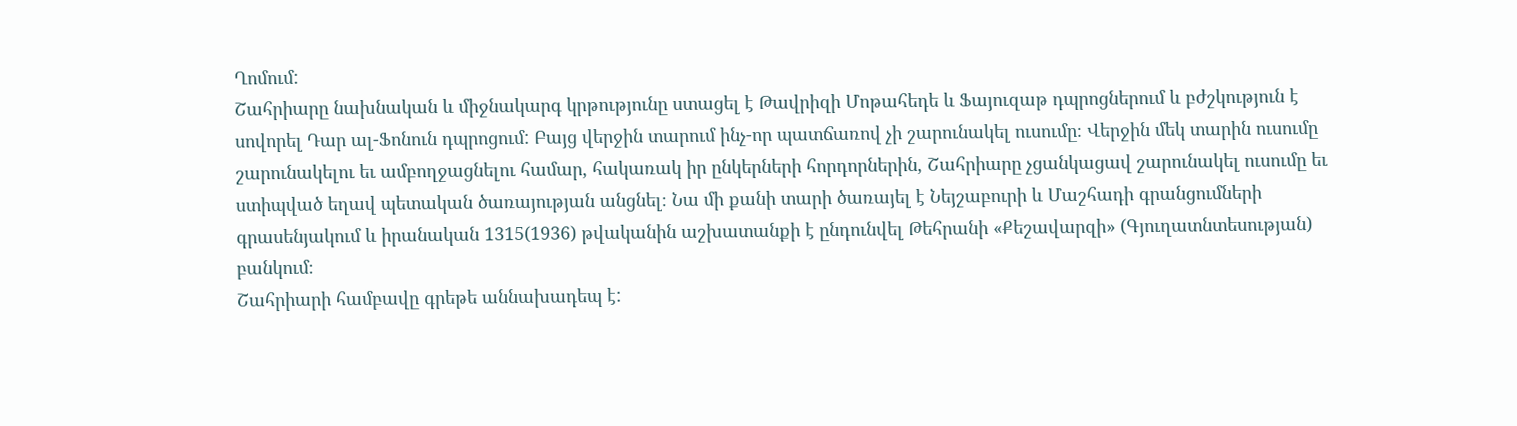Ղոմում:
Շահրիարը նախնական և միջնակարգ կրթությունը ստացել է Թավրիզի Մոթահեդե և Ֆայուզաթ դպրոցներում և բժշկություն է սովորել Դար ալ-Ֆոնուն դպրոցում: Բայց վերջին տարում ինչ-որ պատճառով չի շարունակել ուսումը։ Վերջին մեկ տարին ուսումը շարունակելու եւ ամբողջացնելու համար, հակառակ իր ընկերների հորդորներին, Շահրիարը չցանկացավ շարունակել ուսումը եւ ստիպված եղավ պետական ծառայության անցնել։ Նա մի քանի տարի ծառայել է Նեյշաբուրի և Մաշհադի գրանցումների գրասենյակում և իրանական 1315(1936) թվականին աշխատանքի է ընդունվել Թեհրանի «Քեշավարզի» (Գյուղատնտեսության) բանկում։
Շահրիարի համբավը գրեթե աննախադեպ է: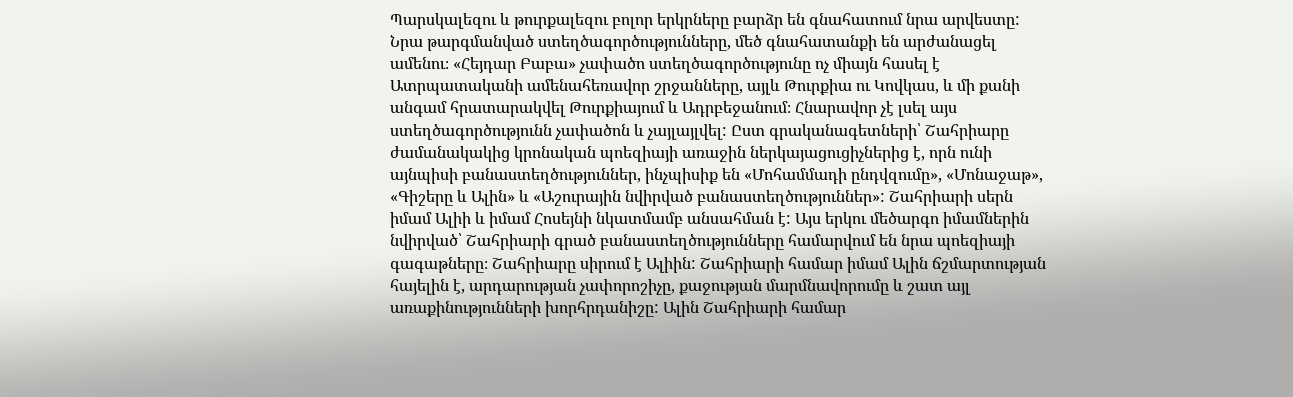Պարսկալեզու և թուրքալեզու բոլոր երկրները բարձր են գնահատում նրա արվեստը: Նրա թարգմանված ստեղծագործությունները, մեծ գնահատանքի են արժանացել ամենու։ «Հեյդար Բաբա» չափածո ստեղծագործությունը ոչ միայն հասել է Ատրպատականի ամենահեռավոր շրջանները, այլև Թուրքիա ու Կովկաս, և մի քանի անգամ հրատարակվել Թուրքիայում և Ադրբեջանում։ Հնարավոր չէ լսել այս ստեղծագործությունն չափածոն և չայլայլվել: Ըստ գրականագետների՝ Շահրիարը ժամանակակից կրոնական պոեզիայի առաջին ներկայացուցիչներից է, որն ունի այնպիսի բանաստեղծություններ, ինչպիսիք են «Մոհամմադի ընդվզումը», «Մոնաջաթ», «Գիշերը և Ալին» և «Աշուրային նվիրված բանաստեղծություններ»: Շահրիարի սերն իմամ Ալիի և իմամ Հոսեյնի նկատմամբ անսահման է: Այս երկու մեծարգո իմամներին նվիրված՝ Շահրիարի գրած բանաստեղծությունները համարվում են նրա պոեզիայի գագաթները։ Շահրիարը սիրում է Ալիին: Շահրիարի համար իմամ Ալին ճշմարտության հայելին է, արդարության չափորոշիչը, քաջության մարմնավորումը և շատ այլ առաքինությունների խորհրդանիշը: Ալին Շահրիարի համար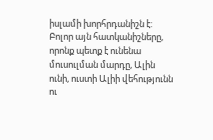իսլամի խորհրդանիշն է: Բոլոր այն հատկանիշները, որոնք պետք է ունենա մուսուլման մարդը, Ալին ունի, ուստի Ալիի վեհությունն ու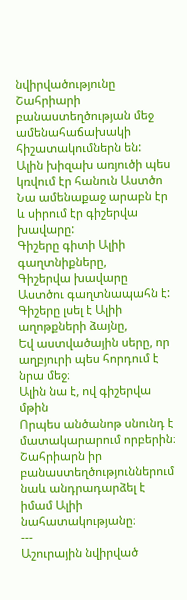նվիրվածությունը Շահրիարի բանաստեղծության մեջ ամենահաճախակի հիշատակումներն են:
Ալին խիզախ առյուծի պես կռվում էր հանուն Աստծո
Նա ամենաքաջ արաբն էր և սիրում էր գիշերվա խավարը:
Գիշերը գիտի Ալիի գաղտնիքները,
Գիշերվա խավարը Աստծու գաղտնապահն է:
Գիշերը լսել է Ալիի աղոթքների ձայնը,
Եվ աստվածային սերը, որ աղբյուրի պես հորդում է նրա մեջ։
Ալին նա է, ով գիշերվա մթին
Որպես անծանոթ սնունդ է մատակարարում որբերին։
Շահրիարն իր բանաստեղծություններում նաև անդրադարձել է իմամ Ալիի նահատակությանը։
---
Աշուրային նվիրված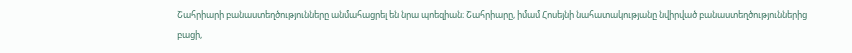Շահրիարի բանաստեղծությունները անմահացրել են նրա պոեզիան։ Շահրիարը, իմամ Հոսեյնի նահատակությանը նվիրված բանաստեղծություններից բացի,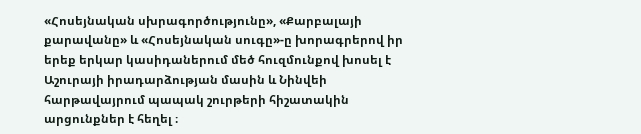«Հոսեյնական սխրագործությունը», «Քարբալայի քարավանը» և «Հոսեյնական սուգը»-ը խորագրերով իր երեք երկար կասիդաներում մեծ հուզմունքով խոսել է Աշուրայի իրադարձության մասին և Նինվեի հարթավայրում պապակ շուրթերի հիշատակին արցունքներ է հեղել ։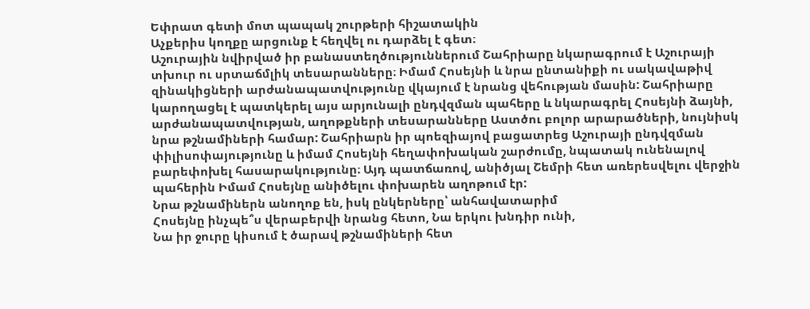Եփրատ գետի մոտ պապակ շուրթերի հիշատակին
Աչքերիս կողքը արցունք է հեղվել ու դարձել է գետ։
Աշուրային նվիրված իր բանաստեղծություններում Շահրիարը նկարագրում է Աշուրայի տխուր ու սրտաճմլիկ տեսարանները։ Իմամ Հոսեյնի և նրա ընտանիքի ու սակավաթիվ զինակիցների արժանապատվությունը վկայում է նրանց վեհության մասին: Շահրիարը կարողացել է պատկերել այս արյունալի ընդվզման պահերը և նկարագրել Հոսեյնի ձայնի, արժանապատվության, աղոթքների տեսարանները Աստծու բոլոր արարածների, նույնիսկ նրա թշնամիների համար: Շահրիարն իր պոեզիայով բացատրեց Աշուրայի ընդվզման փիլիսոփայությունը և իմամ Հոսեյնի հեղափոխական շարժումը, նպատակ ունենալով բարեփոխել հասարակությունը։ Այդ պատճառով, անիծյալ Շեմրի հետ առերեսվելու վերջին պահերին Իմամ Հոսեյնը անիծելու փոխարեն աղոթում էր:
Նրա թշնամիներն անողոք են, իսկ ընկերները՝ անհավատարիմ
Հոսեյնը ինչպե՞ս վերաբերվի նրանց հետո, Նա երկու խնդիր ունի,
Նա իր ջուրը կիսում է ծարավ թշնամիների հետ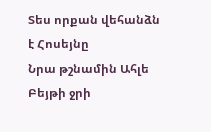Տես որքան վեհանձն է Հոսեյնը
Նրա թշնամին Ահլե Բեյթի ջրի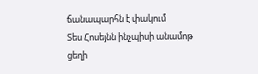ճանապարհն է փակում
Տես Հոսեյնն ինչպիսի անամոթ ցեղի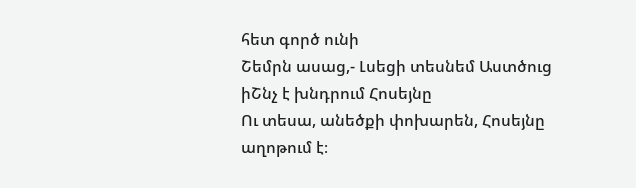հետ գործ ունի
Շեմրն ասաց,- Լսեցի տեսնեմ Աստծուց իՇնչ է խնդրում Հոսեյնը
Ու տեսա, անեծքի փոխարեն, Հոսեյնը աղոթում է։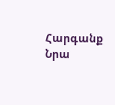Հարգանք Նրա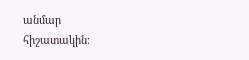անմար հիշատակին։